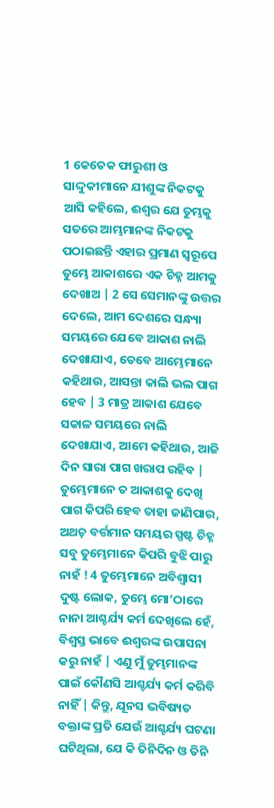1 କେତେକ ଫାରୁଶୀ ଓ ସାଦ୍ଦୁକୀମାନେ ଯୀଶୁଙ୍କ ନିକଟକୁ ଆସି କହିଲେ, ଈଶ୍ଵର ଯେ ତୁମ୍ଭକୁ ସତରେ ଆମ୍ଭମାନଙ୍କ ନିକଟକୁ ପଠାଇଛନ୍ତି ଏହାର ପ୍ରମାଣ ସ୍ଵରୂପେ ତୁମ୍ଭେ ଆକାଶରେ ଏକ ଚିହ୍ନ ଆମକୁ ଦେଖାଅ | 2 ସେ ସେମାନଙ୍କୁ ଉତ୍ତର ଦେଲେ, ଆମ ଦେଶରେ ସନ୍ଧ୍ୟା ସମୟରେ ଯେବେ ଆକାଶ ନାଲି ଦେଖାଯାଏ, ତେବେ ଆମ୍ଭେମାନେ କହିଥାଉ, ଆସନ୍ତା କାଲି ଭଲ ପାଗ ହେବ | 3 ମାତ୍ର ଆକାଶ ଯେବେ ସକାଳ ସମୟରେ ନାଲି ଦେଖାଯାଏ, ଆମେ କହିଥାଉ, ଆଜି ଦିନ ସାରା ପାଗ ଖରାପ ରହିବ | ତୁମ୍ଭେମାନେ ତ ଆକାଶକୁ ଦେଖି ପାଗ କିପରି ହେବ ତାହା ଜାଣିପାର, ଅଥଚ଼ ବର୍ତ୍ତମାନ ସମୟର ସ୍ପଷ୍ଟ ଚିହ୍ନ ସବୁ ତୁମ୍ଭେମାନେ କିପରି ବୁଝି ପାରୁ ନାହଁ ! 4 ତୁମ୍ଭେମାନେ ଅବିଶ୍ଵାସୀ ଦୁଷ୍ଟ ଲୋକ, ତୁମ୍ଭେ ମୋ’ଠାରେ ନାନା ଆଶ୍ଚର୍ଯ୍ୟ କର୍ମ ଦେଖିଲେ ହେଁ, ବିଶ୍ଵସ୍ତ ଭାବେ ଈଶ୍ୱରଙ୍କ ଉପାସନା କରୁ ନାହଁ | ଏଣୁ ମୁଁ ତୁମ୍ଭମାନଙ୍କ ପାଇଁ କୌଣସି ଆଶ୍ଚର୍ଯ୍ୟ କର୍ମ କରିବି ନାହିଁ | କିନ୍ତୁ, ଯୂନସ ଭବିଷ୍ୟତ ବକ୍ତାଙ୍କ ପ୍ରତି ଯେଉଁ ଆଶ୍ଚର୍ଯ୍ୟ ଘଟଣା ଘଟିଥିଲା, ଯେ କି ତିନିଦିନ ଓ ତିନି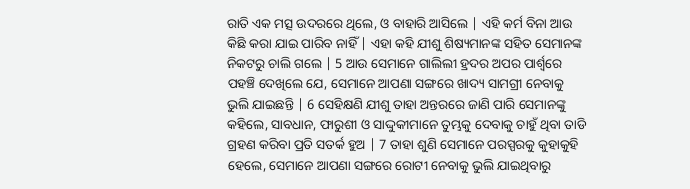ରାତି ଏକ ମତ୍ସ ଉଦରରେ ଥିଲେ, ଓ ବାହାରି ଆସିଲେ | ଏହି କର୍ମ ବିନା ଆଉ କିଛି କରା ଯାଇ ପାରିବ ନାହିଁ | ଏହା କହି ଯୀଶୁ ଶିଷ୍ୟମାନଙ୍କ ସହିତ ସେମାନଙ୍କ ନିକଟରୁ ଚାଲି ଗଲେ | 5 ଆଉ ସେମାନେ ଗାଲିଲୀ ହ୍ରଦର ଅପର ପାର୍ଶ୍ୱରେ ପହଞ୍ଚି ଦେଖିଲେ ଯେ, ସେମାନେ ଆପଣା ସଙ୍ଗରେ ଖାଦ୍ୟ ସାମଗ୍ରୀ ନେବାକୁ ଭୁଲି ଯାଇଛନ୍ତି | 6 ସେହିକ୍ଷଣି ଯୀଶୁ ତାହା ଅନ୍ତରରେ ଜାଣି ପାରି ସେମାନଙ୍କୁ କହିଲେ, ସାବଧାନ, ଫାରୁଶୀ ଓ ସାଦ୍ଦୁକୀମାନେ ତୁମ୍ଭକୁ ଦେବାକୁ ଚାହୁଁ ଥିବା ତାଡି ଗ୍ରହଣ କରିବା ପ୍ରତି ସତର୍କ ହୁଅ | 7 ତାହା ଶୁଣି ସେମାନେ ପରସ୍ପରକୁ କୁହାକୁହି ହେଲେ, ସେମାନେ ଆପଣା ସଙ୍ଗରେ ରୋଟୀ ନେବାକୁ ଭୁଲି ଯାଇଥିବାରୁ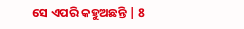ସେ ଏପରି କହୁଅଛନ୍ତି | 8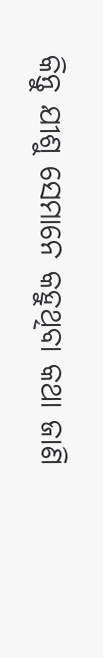କିନ୍ତୁ ଯୀଶୁ ସେମାନେ କହୁଥିବା କଥା ଜାଣି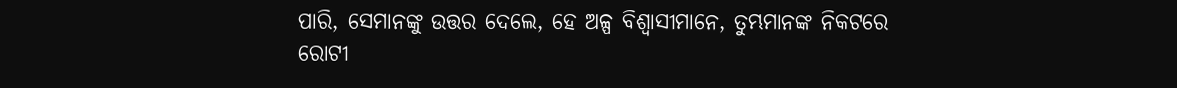ପାରି, ସେମାନଙ୍କୁ ଉତ୍ତର ଦେଲେ, ହେ ଅଳ୍ପ ବିଶ୍ଵାସୀମାନେ, ତୁମ୍ଭମାନଙ୍କ ନିକଟରେ ରୋଟୀ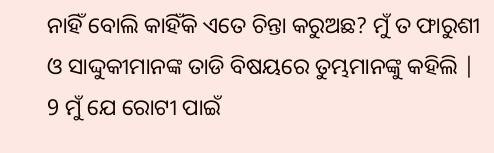ନାହିଁ ବୋଲି କାହିଁକି ଏତେ ଚିନ୍ତା କରୁଅଛ? ମୁଁ ତ ଫାରୁଶୀ ଓ ସାଦ୍ଦୁକୀମାନଙ୍କ ତାଡି ବିଷୟରେ ତୁମ୍ଭମାନଙ୍କୁ କହିଲି | 9 ମୁଁ ଯେ ରୋଟୀ ପାଇଁ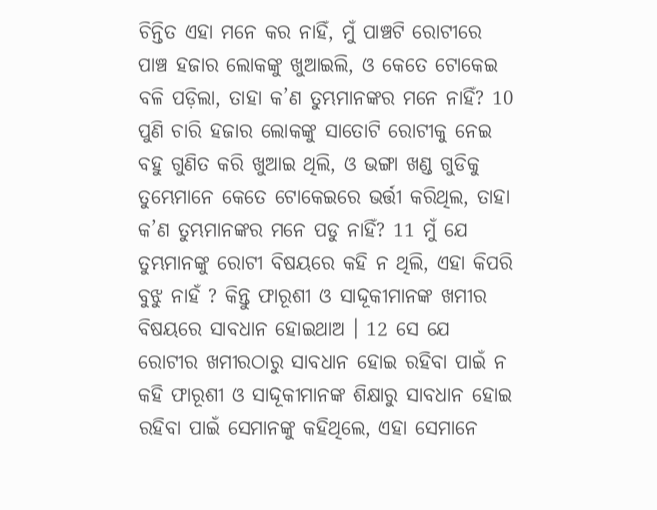ଚିନ୍ତିତ ଏହା ମନେ କର ନାହିଁ, ମୁଁ ପାଞ୍ଚଟି ରୋଟୀରେ ପାଞ୍ଚ ହଜାର ଲୋକଙ୍କୁ ଖୁଆଇଲି, ଓ କେତେ ଟୋକେଇ ବଳି ପଡ଼ିଲା, ତାହା କ’ଣ ତୁମ୍ଭମାନଙ୍କର ମନେ ନାହିଁ? 10 ପୁଣି ଚାରି ହଜାର ଲୋକଙ୍କୁ ସାତୋଟି ରୋଟୀକୁ ନେଇ ବହୁ ଗୁଣିତ କରି ଖୁଆଇ ଥିଲି, ଓ ଭଙ୍ଗା ଖଣ୍ଡ ଗୁଡିକୁ ତୁମ୍ଭେମାନେ କେତେ ଟୋକେଇରେ ଭର୍ତ୍ତୀ କରିଥିଲ, ତାହା କ’ଣ ତୁମ୍ଭମାନଙ୍କର ମନେ ପଡୁ ନାହିଁ? 11 ମୁଁ ଯେ ତୁମ୍ଭମାନଙ୍କୁ ରୋଟୀ ବିଷୟରେ କହି ନ ଥିଲି, ଏହା କିପରି ବୁଝୁ ନାହଁ ? କିନ୍ତୁ ଫାରୂଶୀ ଓ ସାଦ୍ଦୂକୀମାନଙ୍କ ଖମୀର ବିଷୟରେ ସାବଧାନ ହୋଇଥାଅ । 12 ସେ ଯେ ରୋଟୀର ଖମୀରଠାରୁ ସାବଧାନ ହୋଇ ରହିବା ପାଇଁ ନ କହି ଫାରୂଶୀ ଓ ସାଦ୍ଦୂକୀମାନଙ୍କ ଶିକ୍ଷାରୁ ସାବଧାନ ହୋଇ ରହିବା ପାଇଁ ସେମାନଙ୍କୁ କହିଥିଲେ, ଏହା ସେମାନେ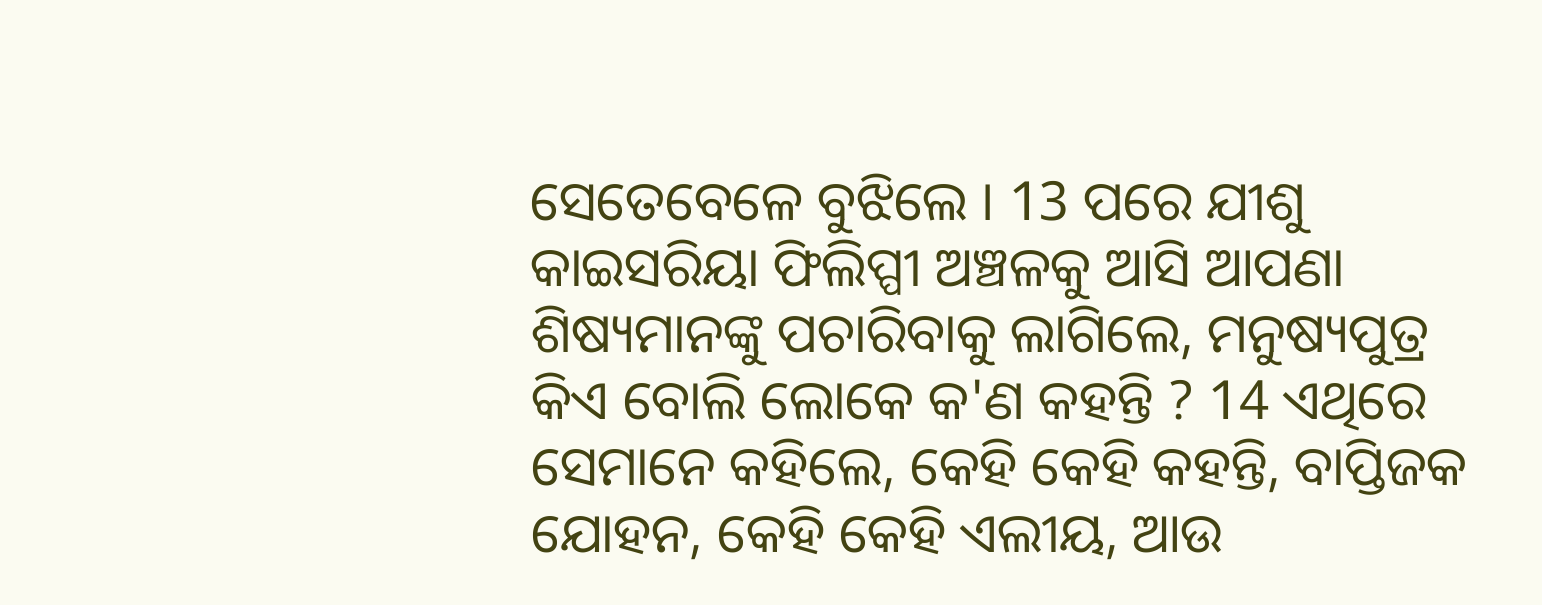ସେତେବେଳେ ବୁଝିଲେ । 13 ପରେ ଯୀଶୁ କାଇସରିୟା ଫିଲିପ୍ପୀ ଅଞ୍ଚଳକୁ ଆସି ଆପଣା ଶିଷ୍ୟମାନଙ୍କୁ ପଚାରିବାକୁ ଲାଗିଲେ, ମନୁଷ୍ୟପୁତ୍ର କିଏ ବୋଲି ଲୋକେ କ'ଣ କହନ୍ତି ? 14 ଏଥିରେ ସେମାନେ କହିଲେ, କେହି କେହି କହନ୍ତି, ବାପ୍ତିଜକ ଯୋହନ, କେହି କେହି ଏଲୀୟ, ଆଉ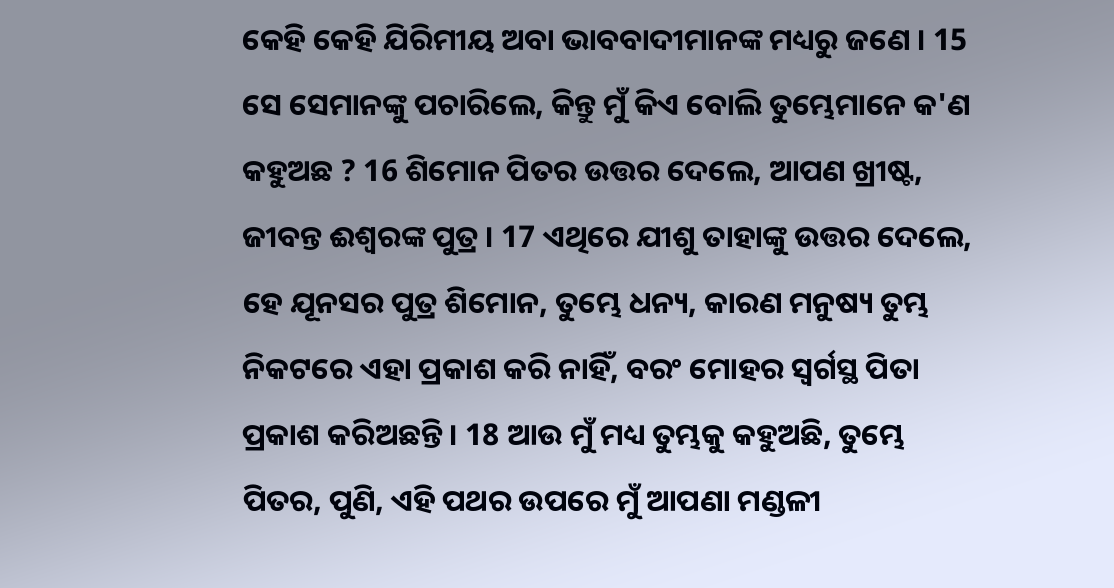କେହି କେହି ଯିରିମୀୟ ଅବା ଭାବବାଦୀମାନଙ୍କ ମଧ୍ୟରୁ ଜଣେ । 15 ସେ ସେମାନଙ୍କୁ ପଚାରିଲେ, କିନ୍ତୁ ମୁଁ କିଏ ବୋଲି ତୁମ୍ଭେମାନେ କ'ଣ କହୁଅଛ ? 16 ଶିମୋନ ପିତର ଉତ୍ତର ଦେଲେ, ଆପଣ ଖ୍ରୀଷ୍ଟ, ଜୀବନ୍ତ ଈଶ୍ୱରଙ୍କ ପୁତ୍ର । 17 ଏଥିରେ ଯୀଶୁ ତାହାଙ୍କୁ ଉତ୍ତର ଦେଲେ, ହେ ଯୂନସର ପୁତ୍ର ଶିମୋନ, ତୁମ୍ଭେ ଧନ୍ୟ, କାରଣ ମନୁଷ୍ୟ ତୁମ୍ଭ ନିକଟରେ ଏହା ପ୍ରକାଶ କରି ନାହିଁ, ବରଂ ମୋହର ସ୍ୱର୍ଗସ୍ଥ ପିତା ପ୍ରକାଶ କରିଅଛନ୍ତି । 18 ଆଉ ମୁଁ ମଧ୍ୟ ତୁମ୍ଭକୁ କହୁଅଛି, ତୁମ୍ଭେ ପିତର, ପୁଣି, ଏହି ପଥର ଉପରେ ମୁଁ ଆପଣା ମଣ୍ଡଳୀ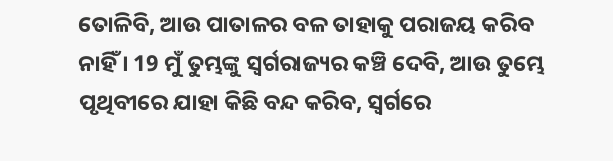ତୋଳିବି, ଆଉ ପାତାଳର ବଳ ତାହାକୁ ପରାଜୟ କରିବ ନାହିଁ । 19 ମୁଁ ତୁମ୍ଭଙ୍କୁ ସ୍ୱର୍ଗରାଜ୍ୟର କଞ୍ଚି ଦେବି, ଆଉ ତୁମ୍ଭେ ପୃଥିବୀରେ ଯାହା କିଛି ବନ୍ଦ କରିବ, ସ୍ୱର୍ଗରେ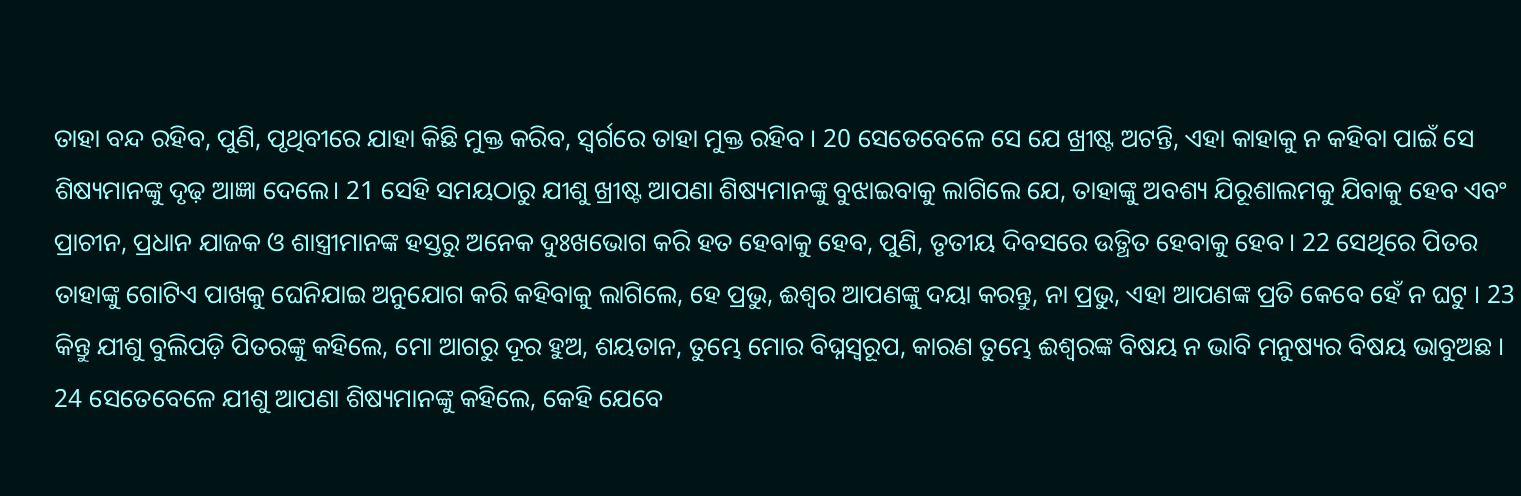ତାହା ବନ୍ଦ ରହିବ, ପୁଣି, ପୃଥିବୀରେ ଯାହା କିଛି ମୁକ୍ତ କରିବ, ସ୍ୱର୍ଗରେ ତାହା ମୁକ୍ତ ରହିବ । 20 ସେତେବେଳେ ସେ ଯେ ଖ୍ରୀଷ୍ଟ ଅଟନ୍ତି, ଏହା କାହାକୁ ନ କହିବା ପାଇଁ ସେ ଶିଷ୍ୟମାନଙ୍କୁ ଦୃଢ଼ ଆଜ୍ଞା ଦେଲେ। 21 ସେହି ସମୟଠାରୁ ଯୀଶୁ ଖ୍ରୀଷ୍ଟ ଆପଣା ଶିଷ୍ୟମାନଙ୍କୁ ବୁଝାଇବାକୁ ଲାଗିଲେ ଯେ, ତାହାଙ୍କୁ ଅବଶ୍ୟ ଯିରୂଶାଲମକୁ ଯିବାକୁ ହେବ ଏବଂ ପ୍ରାଚୀନ, ପ୍ରଧାନ ଯାଜକ ଓ ଶାସ୍ତ୍ରୀମାନଙ୍କ ହସ୍ତରୁ ଅନେକ ଦୁଃଖଭୋଗ କରି ହତ ହେବାକୁ ହେବ, ପୁଣି, ତୃତୀୟ ଦିବସରେ ଉତ୍ଥିତ ହେବାକୁ ହେବ। 22 ସେଥିରେ ପିତର ତାହାଙ୍କୁ ଗୋଟିଏ ପାଖକୁ ଘେନିଯାଇ ଅନୁଯୋଗ କରି କହିବାକୁ ଲାଗିଲେ, ହେ ପ୍ରଭୁ, ଈଶ୍ୱର ଆପଣଙ୍କୁ ଦୟା କରନ୍ତୁ, ନା ପ୍ରଭୁ, ଏହା ଆପଣଙ୍କ ପ୍ରତି କେବେ ହେଁ ନ ଘଟୁ । 23 କିନ୍ତୁ ଯୀଶୁ ବୁଲିପଡ଼ି ପିତରଙ୍କୁ କହିଲେ, ମୋ ଆଗରୁ ଦୂର ହୁଅ, ଶୟତାନ, ତୁମ୍ଭେ ମୋର ବିଘ୍ନସ୍ୱରୂପ, କାରଣ ତୁମ୍ଭେ ଈଶ୍ୱରଙ୍କ ବିଷୟ ନ ଭାବି ମନୁଷ୍ୟର ବିଷୟ ଭାବୁଅଛ । 24 ସେତେବେଳେ ଯୀଶୁ ଆପଣା ଶିଷ୍ୟମାନଙ୍କୁ କହିଲେ, କେହି ଯେବେ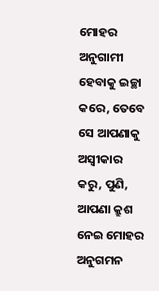ମୋହର ଅନୁଗାମୀ ହେବାକୁ ଇଚ୍ଛା କରେ, ତେବେ ସେ ଆପଣାକୁ ଅସ୍ୱୀକାର କରୁ, ପୁଣି, ଆପଣା କ୍ରୁଶ ନେଇ ମୋହର ଅନୁଗମନ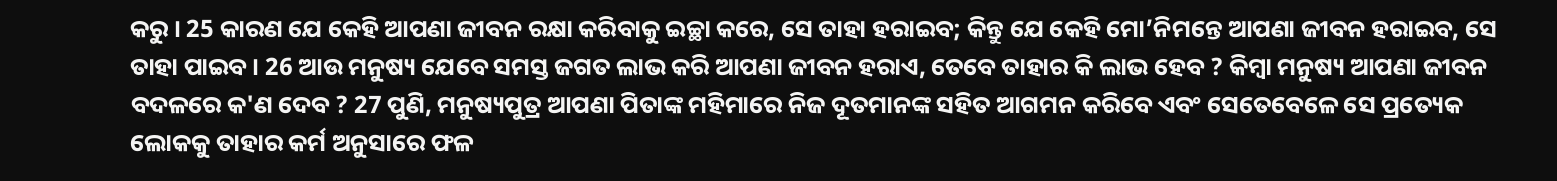କରୁ । 25 କାରଣ ଯେ କେହି ଆପଣା ଜୀବନ ରକ୍ଷା କରିବାକୁ ଇଚ୍ଛା କରେ, ସେ ତାହା ହରାଇବ; କିନ୍ତୁ ଯେ କେହି ମୋ’ନିମନ୍ତେ ଆପଣା ଜୀବନ ହରାଇବ, ସେ ତାହା ପାଇବ । 26 ଆଉ ମନୁଷ୍ୟ ଯେବେ ସମସ୍ତ ଜଗତ ଲାଭ କରି ଆପଣା ଜୀବନ ହରାଏ, ତେବେ ତାହାର କି ଲାଭ ହେବ ? କିମ୍ବା ମନୁଷ୍ୟ ଆପଣା ଜୀବନ ବଦଳରେ କ'ଣ ଦେବ ? 27 ପୁଣି, ମନୁଷ୍ୟପୁତ୍ର ଆପଣା ପିତାଙ୍କ ମହିମାରେ ନିଜ ଦୂତମାନଙ୍କ ସହିତ ଆଗମନ କରିବେ ଏବଂ ସେତେବେଳେ ସେ ପ୍ରତ୍ୟେକ ଲୋକକୁ ତାହାର କର୍ମ ଅନୁସାରେ ଫଳ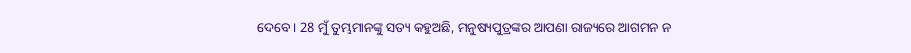ଦେବେ । 28 ମୁଁ ତୁମ୍ଭମାନଙ୍କୁ ସତ୍ୟ କହୁଅଛି, ମନୁଷ୍ୟପୁତ୍ରଙ୍କର ଆପଣା ରାଜ୍ୟରେ ଆଗମନ ନ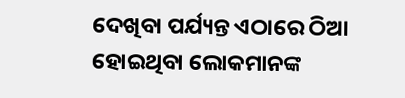ଦେଖିବା ପର୍ଯ୍ୟନ୍ତ ଏଠାରେ ଠିଆ ହୋଇଥିବା ଲୋକମାନଙ୍କ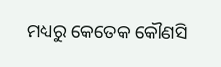ମଧ୍ୟରୁ କେତେକ କୌଣସି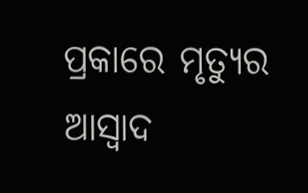ପ୍ରକାରେ ମୃତ୍ୟୁର ଆସ୍ୱାଦ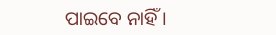ପାଇବେ ନାହିଁ ।